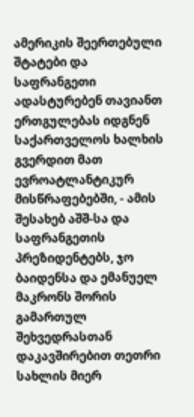ამერიკის შეერთებული შტატები და საფრანგეთი ადასტურებენ თავიანთ ერთგულებას იდგნენ საქართველოს ხალხის გვერდით მათ ევროატლანტიკურ მისწრაფებებში, - ამის შესახებ აშშ-სა და საფრანგეთის პრეზიდენტებს, ჯო ბაიდენსა და ემანუელ მაკრონს შორის გამართულ შეხვედრასთან დაკავშირებით თეთრი სახლის მიერ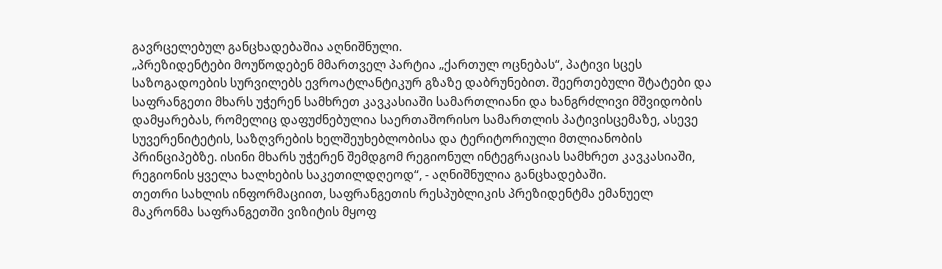გავრცელებულ განცხადებაშია აღნიშნული.
„პრეზიდენტები მოუწოდებენ მმართველ პარტია „ქართულ ოცნებას“, პატივი სცეს საზოგადოების სურვილებს ევროატლანტიკურ გზაზე დაბრუნებით. შეერთებული შტატები და საფრანგეთი მხარს უჭერენ სამხრეთ კავკასიაში სამართლიანი და ხანგრძლივი მშვიდობის დამყარებას, რომელიც დაფუძნებულია საერთაშორისო სამართლის პატივისცემაზე, ასევე სუვერენიტეტის, საზღვრების ხელშეუხებლობისა და ტერიტორიული მთლიანობის პრინციპებზე. ისინი მხარს უჭერენ შემდგომ რეგიონულ ინტეგრაციას სამხრეთ კავკასიაში, რეგიონის ყველა ხალხების საკეთილდღეოდ“, - აღნიშნულია განცხადებაში.
თეთრი სახლის ინფორმაციით, საფრანგეთის რესპუბლიკის პრეზიდენტმა ემანუელ მაკრონმა საფრანგეთში ვიზიტის მყოფ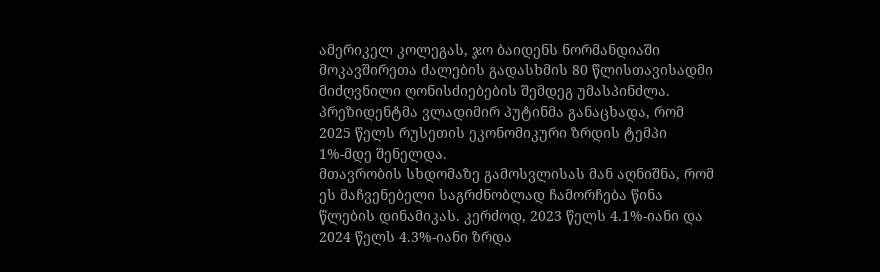ამერიკელ კოლეგას, ჯო ბაიდენს ნორმანდიაში მოკავშირეთა ძალების გადასხმის 80 წლისთავისადმი მიძღვნილი ღონისძიებების შემდეგ უმასპინძლა.
პრეზიდენტმა ვლადიმირ პუტინმა განაცხადა, რომ 2025 წელს რუსეთის ეკონომიკური ზრდის ტემპი 1%-მდე შენელდა.
მთავრობის სხდომაზე გამოსვლისას მან აღნიშნა, რომ ეს მაჩვენებელი საგრძნობლად ჩამორჩება წინა წლების დინამიკას. კერძოდ, 2023 წელს 4.1%-იანი და 2024 წელს 4.3%-იანი ზრდა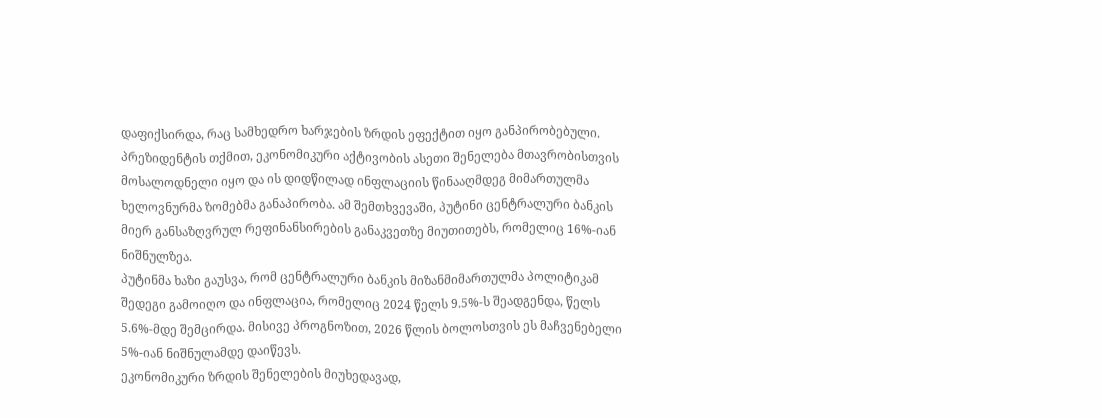დაფიქსირდა, რაც სამხედრო ხარჯების ზრდის ეფექტით იყო განპირობებული.
პრეზიდენტის თქმით, ეკონომიკური აქტივობის ასეთი შენელება მთავრობისთვის მოსალოდნელი იყო და ის დიდწილად ინფლაციის წინააღმდეგ მიმართულმა ხელოვნურმა ზომებმა განაპირობა. ამ შემთხვევაში, პუტინი ცენტრალური ბანკის მიერ განსაზღვრულ რეფინანსირების განაკვეთზე მიუთითებს, რომელიც 16%-იან ნიშნულზეა.
პუტინმა ხაზი გაუსვა, რომ ცენტრალური ბანკის მიზანმიმართულმა პოლიტიკამ შედეგი გამოიღო და ინფლაცია, რომელიც 2024 წელს 9.5%-ს შეადგენდა, წელს 5.6%-მდე შემცირდა. მისივე პროგნოზით, 2026 წლის ბოლოსთვის ეს მაჩვენებელი 5%-იან ნიშნულამდე დაიწევს.
ეკონომიკური ზრდის შენელების მიუხედავად,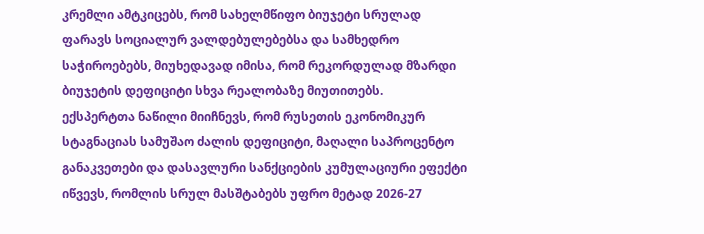კრემლი ამტკიცებს, რომ სახელმწიფო ბიუჯეტი სრულად ფარავს სოციალურ ვალდებულებებსა და სამხედრო საჭიროებებს, მიუხედავად იმისა, რომ რეკორდულად მზარდი ბიუჯეტის დეფიციტი სხვა რეალობაზე მიუთითებს.
ექსპერტთა ნაწილი მიიჩნევს, რომ რუსეთის ეკონომიკურ სტაგნაციას სამუშაო ძალის დეფიციტი, მაღალი საპროცენტო განაკვეთები და დასავლური სანქციების კუმულაციური ეფექტი იწვევს, რომლის სრულ მასშტაბებს უფრო მეტად 2026-27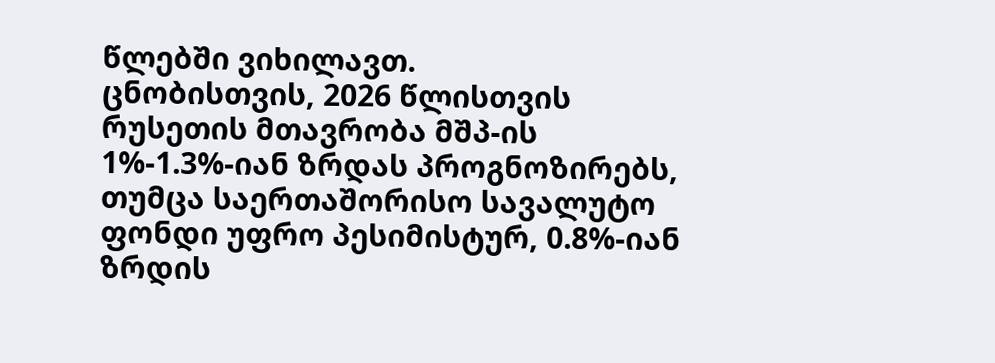წლებში ვიხილავთ.
ცნობისთვის, 2026 წლისთვის რუსეთის მთავრობა მშპ-ის 1%-1.3%-იან ზრდას პროგნოზირებს, თუმცა საერთაშორისო სავალუტო ფონდი უფრო პესიმისტურ, 0.8%-იან ზრდის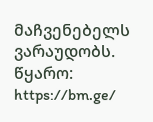მაჩვენებელს ვარაუდობს.
წყარო: https://bm.ge/